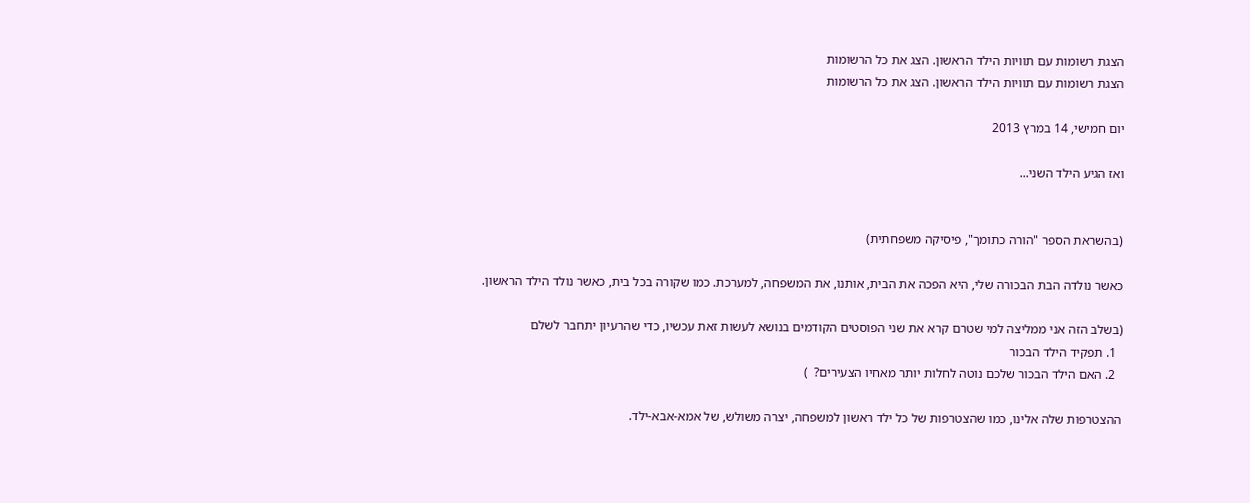הצגת רשומות עם תוויות הילד הראשון. הצג את כל הרשומות
הצגת רשומות עם תוויות הילד הראשון. הצג את כל הרשומות

יום חמישי, 14 במרץ 2013

ואז הגיע הילד השני...


(בהשראת הספר "הורה כתומך", פיסיקה משפחתית)

כאשר נולדה הבת הבכורה שלי, היא הפכה את הבית, אותנו, את המשפחה, למערכת. כמו שקורה בכל בית, כאשר נולד הילד הראשון.

(בשלב הזה אני ממליצה למי שטרם קרא את שני הפוסטים הקודמים בנושא לעשות זאת עכשיו, כדי שהרעיון יתחבר לשלם
  1. תפקיד הילד הבכור
  2. האם הילד הבכור שלכם נוטה לחלות יותר מאחיו הצעירים?  )

ההצטרפות שלה אלינו, כמו שהצטרפות של כל ילד ראשון למשפחה, יצרה משולש, של אמא-אבא-ילד.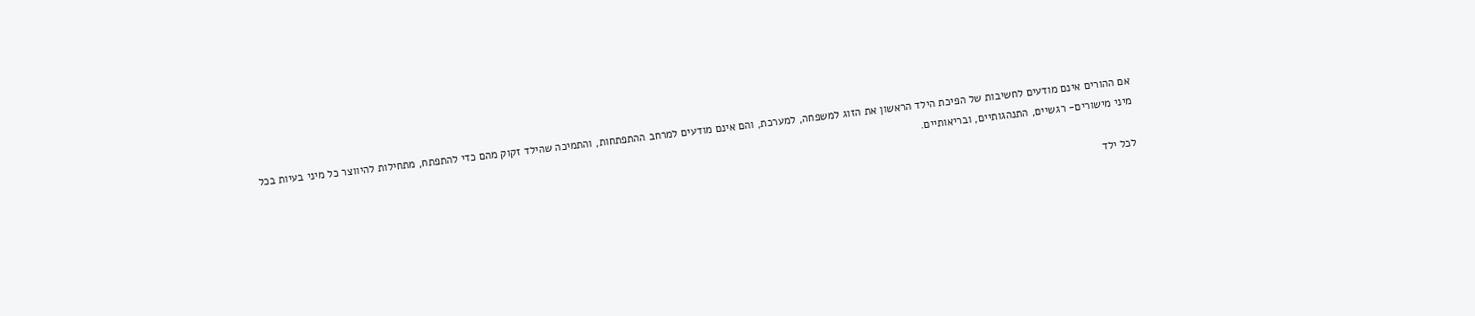אם ההורים אינם מודעים לחשיבות של הפיכת הילד הראשון את הזוג למשפחה, למערכת, והם אינם מודעים למרחב ההתפתחות, והתמיכה שהילד זקוק מהם כדי להתפתח, מתחילות להיווצר כל מיני בעיות בכל מיני מישורים- רגשיים, התנהגותיים, ובריאותיים.

לכל ילד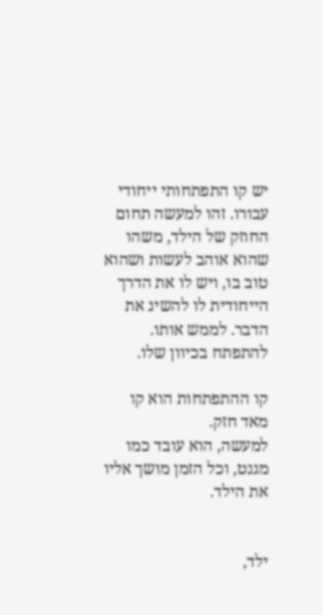יש קו התפתחותי ייחודי עבורו. זהו למעשה תחום החוזק של הילד, משהו שהוא אוהב לעשות ושהוא טוב בו, ויש לו את הדרך הייחודית לו להשיג את הדבר. לממש אותו. להתפתח בכיוון שלו.

קו ההתפתחות הוא קו מאד חזק.
למעשה, הוא עובד כמו מגנט, וכל הזמן מושך אליו את הילד.


ילד,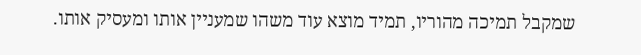שמקבל תמיכה מהוריו, תמיד מוצא עוד משהו שמעניין אותו ומעסיק אותו.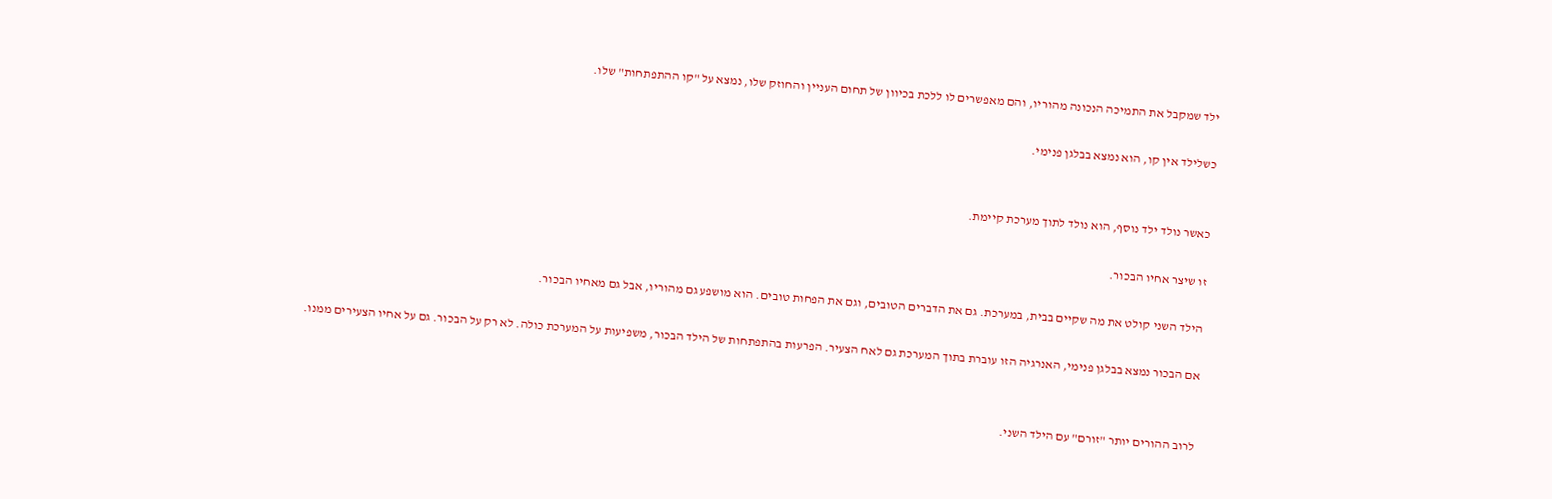ילד שמקבל את התמיכה הנכונה מהוריו, והם מאפשרים לו ללכת בכיוון של תחום העניין והחוזק שלו, נמצא על "קו ההתפתחות" שלו.

כשלילד אין קו, הוא נמצא בבלגן פנימי.


כאשר נולד ילד נוסף, הוא נולד לתוך מערכת קיימת.

זו שיצר אחיו הבכור.

הילד השני קולט את מה שקיים בבית, במערכת. גם את הדברים הטובים, וגם את הפחות טובים. הוא מושפע גם מהוריו, אבל גם מאחיו הבכור.

אם הבכור נמצא בבלגן פנימי, האנרגיה הזו עוברת בתוך המערכת גם לאח הצעיר. הפרעות בהתפתחות של הילד הבכור, משפיעות על המערכת כולה. לא רק על הבכור. גם על אחיו הצעירים ממנו.


לרוב ההורים יותר "זורם" עם הילד השני.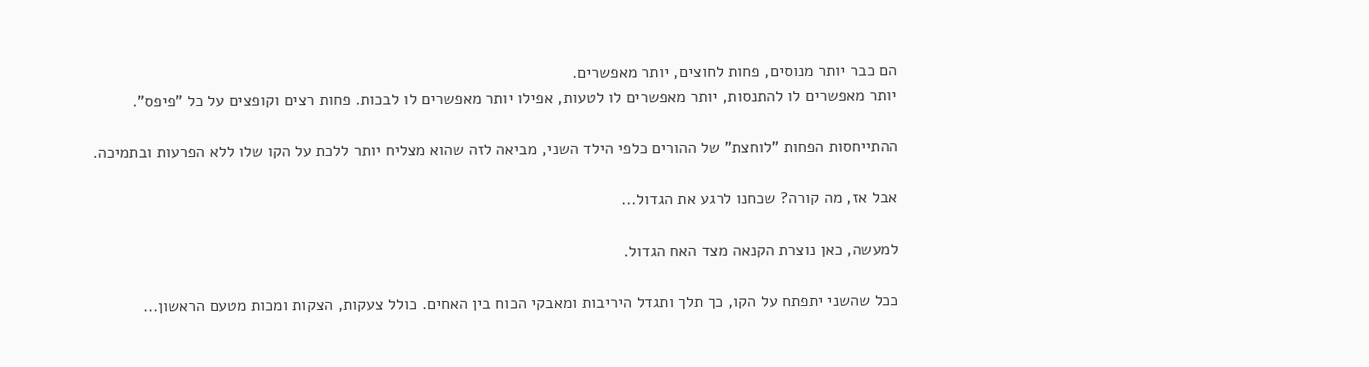הם כבר יותר מנוסים, פחות לחוצים, יותר מאפשרים.
יותר מאפשרים לו להתנסות, יותר מאפשרים לו לטעות, אפילו יותר מאפשרים לו לבכות. פחות רצים וקופצים על כל "פיפס".

ההתייחסות הפחות "לוחצת" של ההורים כלפי הילד השני, מביאה לזה שהוא מצליח יותר ללכת על הקו שלו ללא הפרעות ובתמיכה.

אבל אז, מה קורה? שכחנו לרגע את הגדול...

למעשה, כאן נוצרת הקנאה מצד האח הגדול.

ככל שהשני יתפתח על הקו, כך תלך ותגדל היריבות ומאבקי הכוח בין האחים. כולל צעקות, הצקות ומכות מטעם הראשון...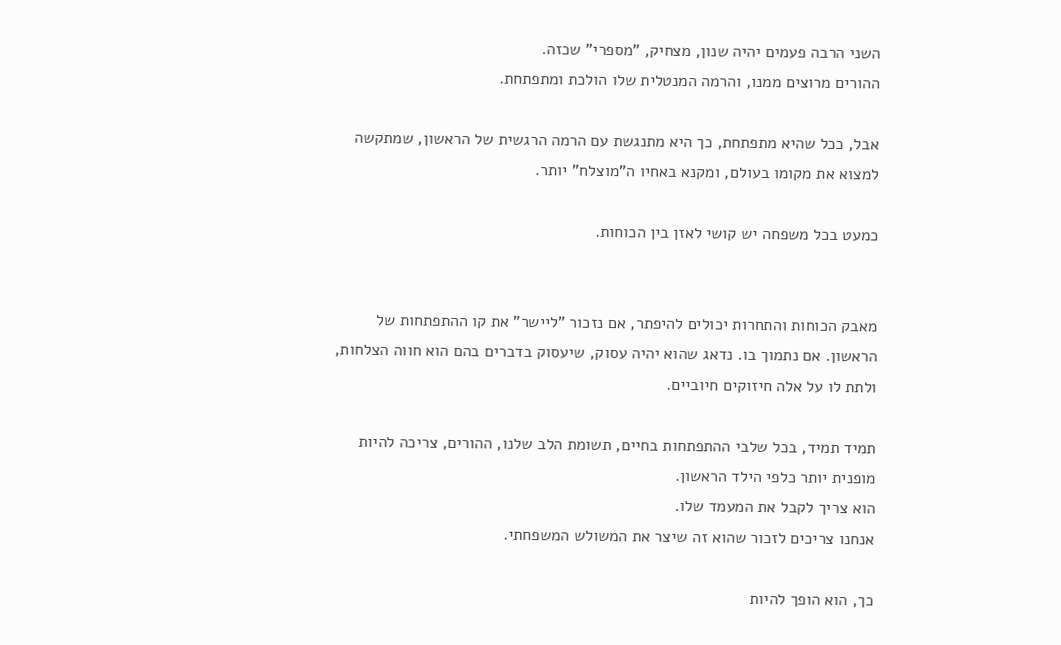השני הרבה פעמים יהיה שנון, מצחיק, "מספרי" שכזה.
ההורים מרוצים ממנו, והרמה המנטלית שלו הולכת ומתפתחת.

אבל, ככל שהיא מתפתחת, כך היא מתנגשת עם הרמה הרגשית של הראשון, שמתקשה למצוא את מקומו בעולם, ומקנא באחיו ה"מוצלח" יותר.

כמעט בכל משפחה יש קושי לאזן בין הכוחות.


מאבק הכוחות והתחרות יכולים להיפתר, אם נזכור "ליישר" את קו ההתפתחות של הראשון. אם נתמוך בו. נדאג שהוא יהיה עסוק, שיעסוק בדברים בהם הוא חווה הצלחות, ולתת לו על אלה חיזוקים חיוביים.

תמיד תמיד, בכל שלבי ההתפתחות בחיים, תשומת הלב שלנו, ההורים, צריכה להיות מופנית יותר כלפי הילד הראשון.
הוא צריך לקבל את המעמד שלו.
אנחנו צריכים לזכור שהוא זה שיצר את המשולש המשפחתי.

כך, הוא הופך להיות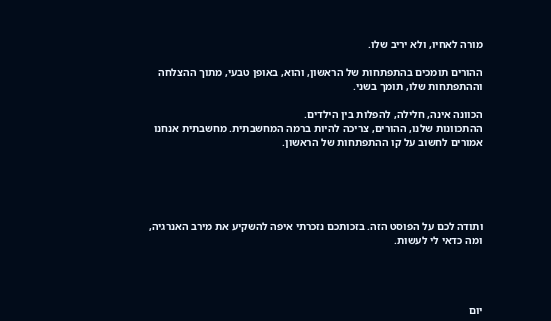מורה לאחיו, ולא יריב שלו.

ההורים תומכים בהתפתחות של הראשון, והוא, באופן טבעי, מתוך ההצלחה וההתפתחות שלו, תומך בשני.

הכוונה אינה, חלילה, להפלות בין הילדים.
ההתכוונות שלנו, ההורים, צריכה להיות ברמה המחשבתית. מחשבתית אנחנו אמורים לחשוב על קו ההתפתחות של הראשון.





ותודה לכם על הפוסט הזה. בזכותכם נזכרתי איפה להשקיע את מירב האנרגיה, ומה כדאי לי לעשות.




יום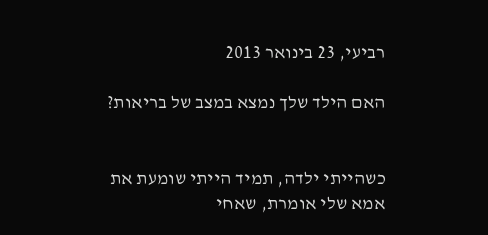רביעי, 23 בינואר 2013

האם הילד שלך נמצא במצב של בריאות?


כשהייתי ילדה, תמיד הייתי שומעת את אמא שלי אומרת, שאחי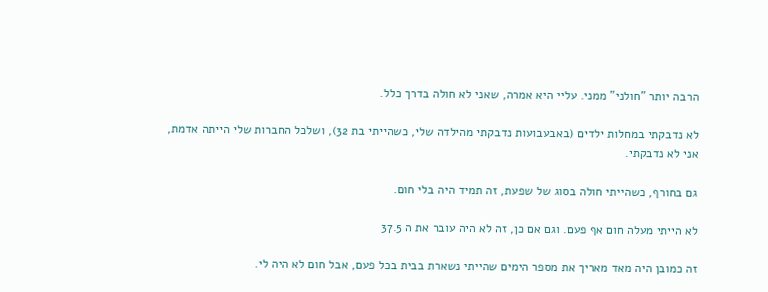הרבה יותר "חולני" ממני. עליי היא אמרה, שאני לא חולה בדרך כלל.

לא נדבקתי במחלות ילדים (באבעבועות נדבקתי מהילדה שלי, כשהייתי בת 32), ושלכל החברות שלי הייתה אדמת, אני לא נדבקתי.

גם בחורף, כשהייתי חולה בסוג של שפעת, זה תמיד היה בלי חום.

לא הייתי מעלה חום אף פעם. וגם אם כן, זה לא היה עובר את ה 37.5

זה כמובן היה מאד מאריך את מספר הימים שהייתי נשארת בבית בכל פעם, אבל חום לא היה לי.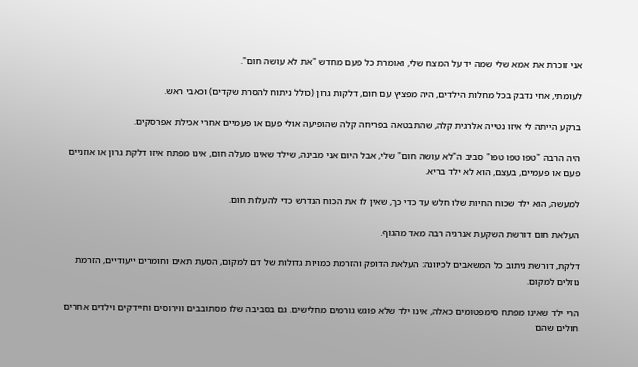אני זוכרת את אמא שלי שמה יד על המצח שלי, ואומרת כל פעם מחדש "את לא עושה חום".

לעומתי, אחי נדבק בכל מחלות הילדים, היה מפציץ עם חום, דלקות גרון (כולל ניתוח להסרת שקדים) וכאבי ראש.

ברקע הייתה לי איזו נטייה אלרגית קלה, שהתבטאה בפריחה קלה שהופיעה אולי פעם או פעמיים אחרי אכילת אפרסקים.

היה הרבה "טפו טפו טפו" סביב ה"לא עושה חום" שלי, אבל היום אני מבינה, שילד שאינו מעלה חום, אינו מפתח איזו דלקת גרון או אוזניים פעם או פעמיים, בעצם, הוא לא ילד בריא.

למעשה, הוא ילד שכוח החיות שלו חלש עד כדי כך, שאין לו את הכוח הנדרש כדי להעלות חום.

העלאת חום דורשת השקעת אנרגיה רבה מאד מהגוף.

דלקת, דורשת ניתוב כל המשאבים לכיוונה: העלאת הדופק והזרמת כמויות גדולות של דם למקום, הסעת תאים וחומרים ייעודיים, הזרמת נוזלים למקום.

הרי ילד שאינו מפתח סימפטומים כאלה, אינו ילד שלא פוגש גורמים מחלישים. גם בסביבה שלו מסתובבים ווירוסים וחיידקים וילדים אחרים חולים שהם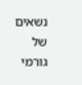נשאים של גורמי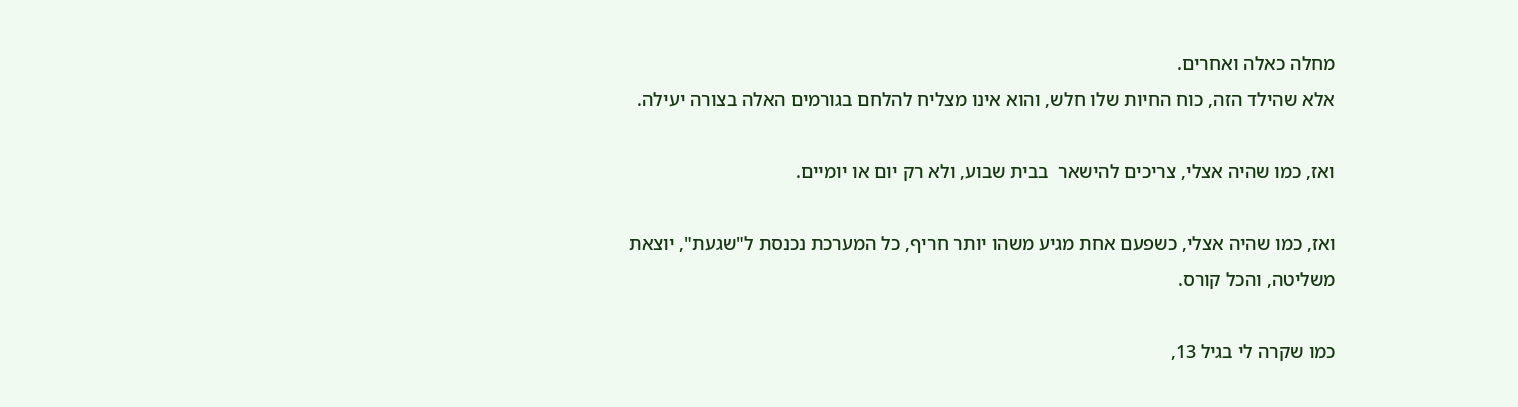מחלה כאלה ואחרים.
אלא שהילד הזה, כוח החיות שלו חלש, והוא אינו מצליח להלחם בגורמים האלה בצורה יעילה.

ואז, כמו שהיה אצלי, צריכים להישאר  בבית שבוע, ולא רק יום או יומיים.

ואז, כמו שהיה אצלי, כשפעם אחת מגיע משהו יותר חריף, כל המערכת נכנסת ל"שגעת", יוצאת משליטה, והכל קורס.

כמו שקרה לי בגיל 13,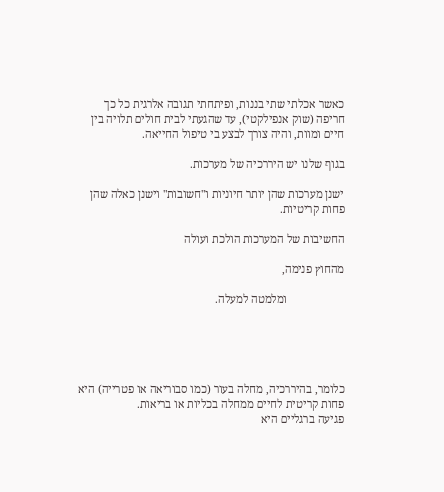כאשר אכלתי שתי בננות, ופיתחתי תגובה אלרגית כל כך חריפה (שוק אנפילקטי), עד שהגעתי לבית חולים תלויה בין חיים ומוות, והיה צורך לבצע בי טיפול החייאה.

בגוף שלנו יש היררכיה של מערכות.

ישנן מערכות שהן יותר חיוניות ו"חשובות" וישנן כאלה שהן פחות קריטיות.

החשיבות של המערכות הולכת ועולה

מהחוץ פנימה,

                    ומלמטה למעלה.





כלומר, בהיררכיה, מחלה בעור (כמו סבוריאה או פטרייה) היא פחות קריטית לחיים ממחלה בכליות או בריאות.
פגיעה ברגליים היא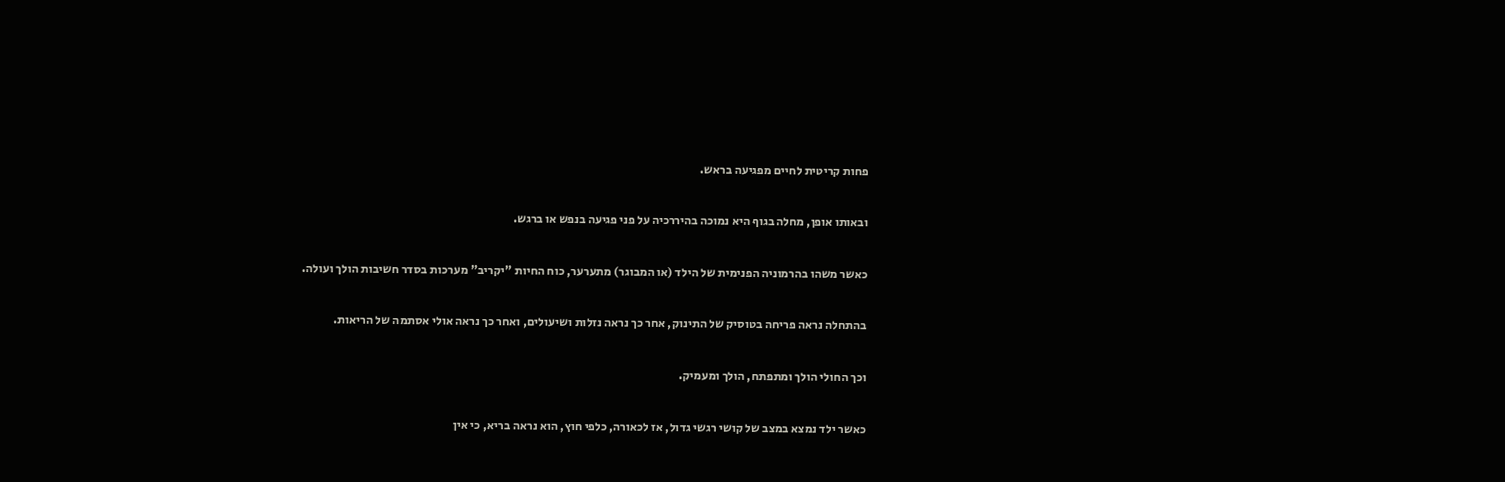פחות קריטית לחיים מפגיעה בראש.

ובאותו אופן, מחלה בגוף היא נמוכה בהיררכיה על פני פגיעה בנפש או ברגש.

כאשר משהו בהרמוניה הפנימית של הילד (או המבוגר) מתערער, כוח החיות "יקריב" מערכות בסדר חשיבות הולך ועולה.

בהתחלה נראה פריחה בטוסיק של התינוק, אחר כך נראה נזלות ושיעולים, ואחר כך נראה אולי אסתמה של הריאות.

וכך החולי הולך ומתפתח, הולך ומעמיק.

כאשר ילד נמצא במצב של קושי רגשי גדול, אז לכאורה, כלפי חוץ, הוא נראה בריא, כי אין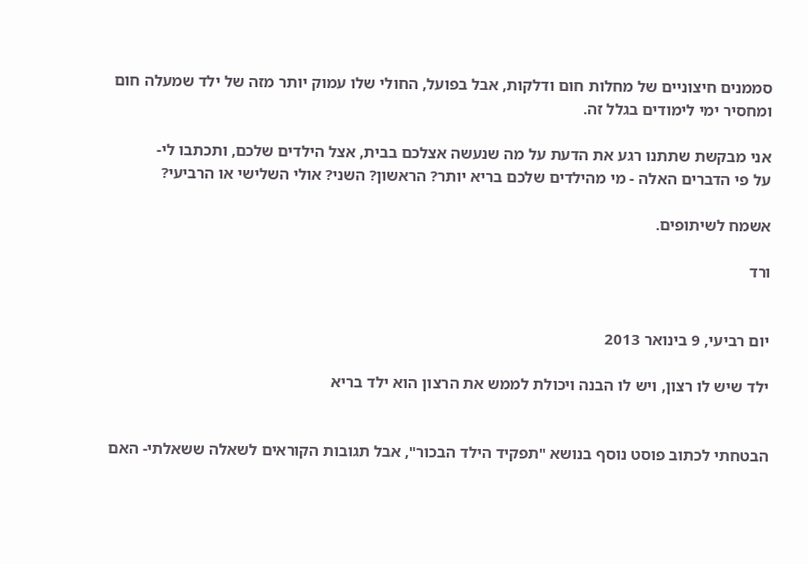סממנים חיצוניים של מחלות חום ודלקות, אבל בפועל, החולי שלו עמוק יותר מזה של ילד שמעלה חום ומחסיר ימי לימודים בגלל זה.

אני מבקשת שתתנו רגע את הדעת על מה שנעשה אצלכם בבית, אצל הילדים שלכם, ותכתבו לי-
על פי הדברים האלה - מי מהילדים שלכם בריא יותר? הראשון? השני? אולי השלישי או הרביעי?

אשמח לשיתופים.

ורד


יום רביעי, 9 בינואר 2013

ילד שיש לו רצון, ויש לו הבנה ויכולת לממש את הרצון הוא ילד בריא


הבטחתי לכתוב פוסט נוסף בנושא "תפקיד הילד הבכור", אבל תגובות הקוראים לשאלה ששאלתי- האם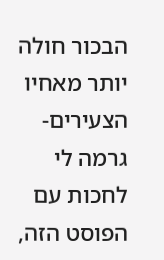הבכור חולה יותר מאחיו הצעירים- גרמה לי לחכות עם הפוסט הזה,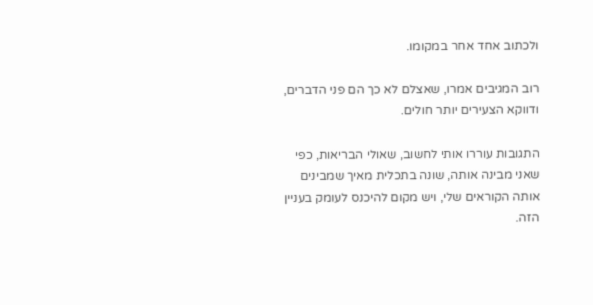ולכתוב אחד אחר במקומו.

רוב המגיבים אמרו, שאצלם לא כך הם פני הדברים, ודווקא הצעירים יותר חולים.

התגובות עוררו אותי לחשוב, שאולי הבריאות, כפי שאני מבינה אותה, שונה בתכלית מאיך שמבינים אותה הקוראים שלי, ויש מקום להיכנס לעומק בעניין הזה.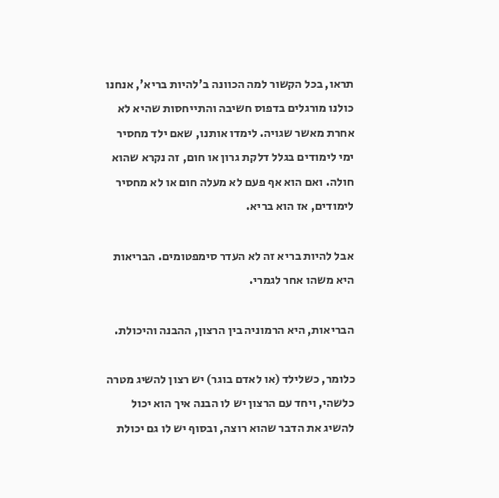תראו, בכל הקשור למה הכוונה ב'להיות בריא', אנחנו כולנו מורגלים בדפוס חשיבה והתייחסות שהיא לא אחרת מאשר שגויה. לימדו אותנו, שאם ילד מחסיר ימי לימודים בגלל דלקת גרון או חום, זה נקרא שהוא חולה. ואם הוא אף פעם לא מעלה חום או לא מחסיר לימודים, אז הוא בריא.

אבל להיות בריא זה לא העדר סימפטומים. הבריאות היא משהו אחר לגמרי.

הבריאות, היא הרמוניה בין הרצון, ההבנה והיכולת.

כלומר, כשלילד (או לאדם בוגר) יש רצון להשיג מטרה כלשהי, ויחד עם הרצון יש לו הבנה איך הוא יכול להשיג את הדבר שהוא רוצה, ובסוף יש לו גם יכולת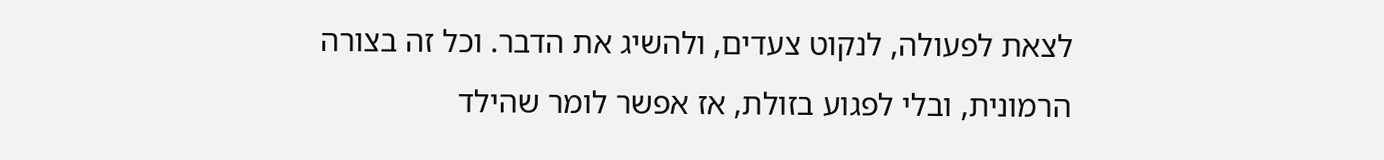לצאת לפעולה, לנקוט צעדים, ולהשיג את הדבר. וכל זה בצורה הרמונית, ובלי לפגוע בזולת, אז אפשר לומר שהילד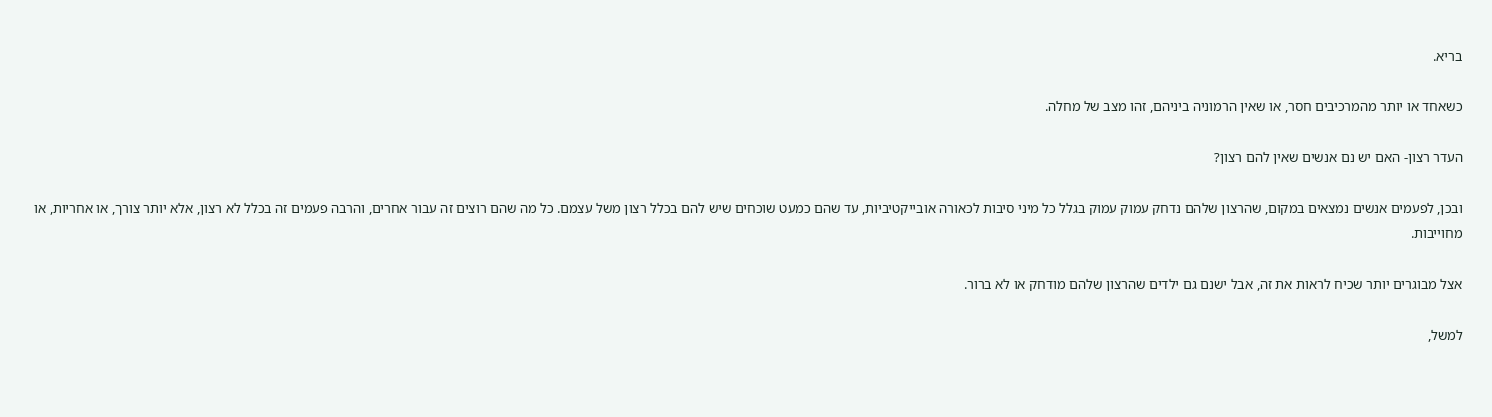בריא.

כשאחד או יותר מהמרכיבים חסר, או שאין הרמוניה ביניהם, זהו מצב של מחלה.

העדר רצון- האם יש נם אנשים שאין להם רצון?

ובכן, לפעמים אנשים נמצאים במקום, שהרצון שלהם נדחק עמוק עמוק בגלל כל מיני סיבות לכאורה אובייקטיביות, עד שהם כמעט שוכחים שיש להם בכלל רצון משל עצמם. כל מה שהם רוצים זה עבור אחרים, והרבה פעמים זה בכלל לא רצון, אלא יותר צורך, או אחריות, או מחוייבות.

אצל מבוגרים יותר שכיח לראות את זה, אבל ישנם גם ילדים שהרצון שלהם מודחק או לא ברור.

למשל,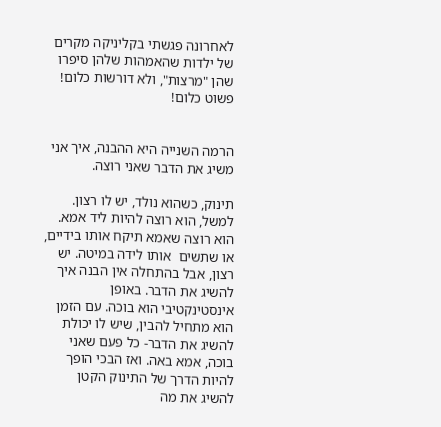לאחרונה פגשתי בקליניקה מקרים של ילדות שהאמהות שלהן סיפרו שהן "מרצות", ולא דורשות כלום! פשוט כלום!


הרמה השנייה היא ההבנה, איך אני משיג את הדבר שאני רוצה.

תינוק, כשהוא נולד, יש לו רצון. למשל, הוא רוצה להיות ליד אמא. הוא רוצה שאמא תיקח אותו בידיים, או שתשים  אותו לידה במיטה. יש רצון, אבל בהתחלה אין הבנה איך להשיג את הדבר. באופן אינסטינקטיבי הוא בוכה. עם הזמן הוא מתחיל להבין, שיש לו יכולת להשיג את הדבר- כל פעם שאני בוכה, אמא באה. ואז הבכי הופך להיות הדרך של התינוק הקטן להשיג את מה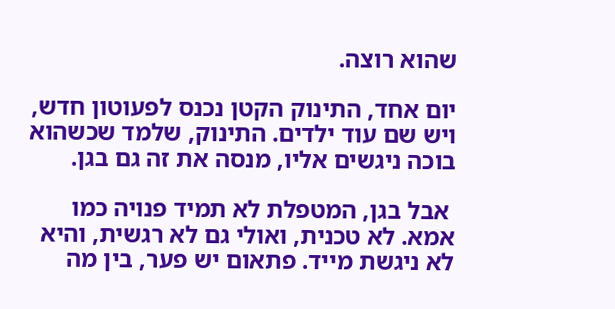שהוא רוצה.

יום אחד, התינוק הקטן נכנס לפעוטון חדש, ויש שם עוד ילדים. התינוק, שלמד שכשהוא בוכה ניגשים אליו, מנסה את זה גם בגן.

 אבל בגן, המטפלת לא תמיד פנויה כמו אמא. לא טכנית, ואולי גם לא רגשית, והיא לא ניגשת מייד. פתאום יש פער, בין מה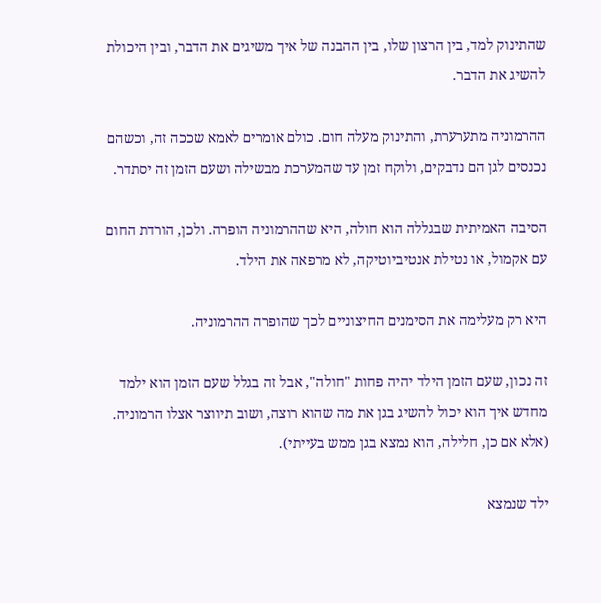שהתינוק למד, בין הרצון שלו, בין ההבנה של איך משיגים את הדבר, ובין היכולת להשיג את הדבר.

ההרמוניה מתערערת, והתינוק מעלה חום. כולם אומרים לאמא שככה זה, וכשהם נכנסים לגן הם נדבקים, ולוקח זמן עד שהמערכת מבשילה ושעם הזמן זה יסתדר.

הסיבה האמיתית שבגללה הוא חולה, היא שההרמוניה הופרה. ולכן, הורדת החום עם אקמול, או נטילת אנטיביוטיקה, לא מרפאה את הילד.

היא רק מעלימה את הסימנים החיצוניים לכך שהופרה ההרמוניה.

זה נכון, שעם הזמן הילד יהיה פחות "חולה", אבל זה בגלל שעם הזמן הוא ילמד מחדש איך הוא יכול להשיג בגן את מה שהוא רוצה, ושוב תיווצר אצלו הרמוניה. (אלא אם כן, חלילה, הוא נמצא בגן ממש בעייתי).

ילד שנמצא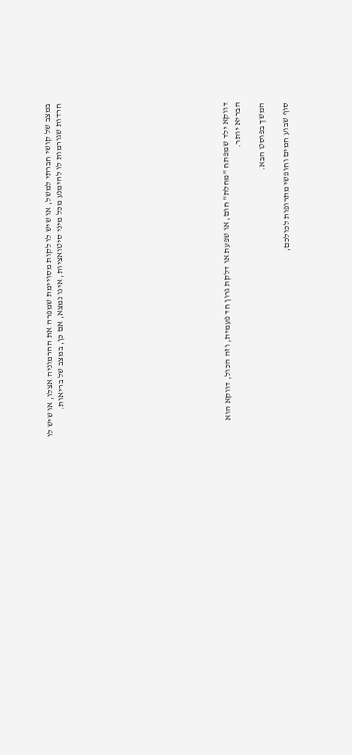במצב של קושי חברתי למשל, או שיש לו לקות מסויימת שמפרה את ההרמוניה אצלו, או שיש לו חרדות שגורמות לו להימנע מכל מיני סיטואציות, אינו נמצא, אם כן, במצב של בריאות.













דווקא ילד שמפתח "מחלת" חום, או שפעת או דלקת גרון חד פעמית, וזה הכול, דווקא הוא הבריא יותר.

המשך בפוסט הבא.

סוף שבוע חמים וחופשי מתרופות לכולכם,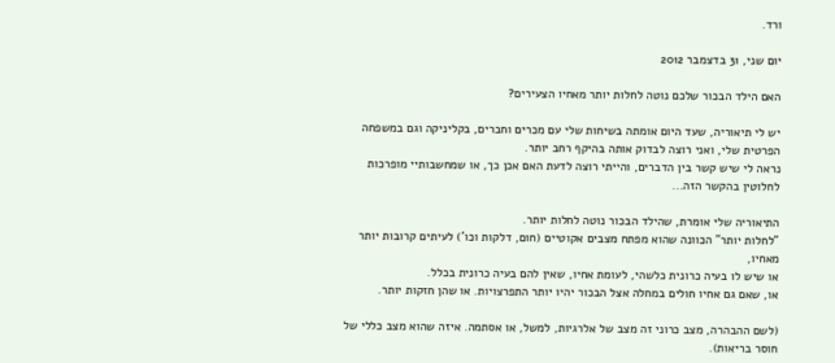ורד.

יום שני, 31 בדצמבר 2012

האם הילד הבכור שלכם נוטה לחלות יותר מאחיו הצעירים?

יש לי תיאוריה, שעד היום אומתה בשיחות שלי עם מכרים וחברים, בקליניקה וגם במשפחה הפרטית שלי, ואני רוצה לבדוק אותה בהיקף רחב יותר.
נראה לי שיש קשר בין הדברים, והייתי רוצה לדעת האם אכן כך, או שמחשבותיי מופרכות לחלוטין בהקשר הזה...

התיאוריה שלי אומרת, שהילד הבכור נוטה לחלות יותר.
"לחלות יותר" הכוונה שהוא מפתח מצבים אקוטיים (חום, דלקות וכו') לעיתים קרובות יותר מאחיו,
או שיש לו בעיה כרונית כלשהי, לעומת אחיו, שאין להם בעיה כרונית בכלל.
או, שאם גם אחיו חולים במחלה אצל הבכור יהיו יותר התפרצויות. או שהן חזקות יותר.

(לשם ההבהרה, מצב כרוני זה מצב של אלרגיות, למשל, או אסתמה. איזה שהוא מצב כללי של חוסר בריאות).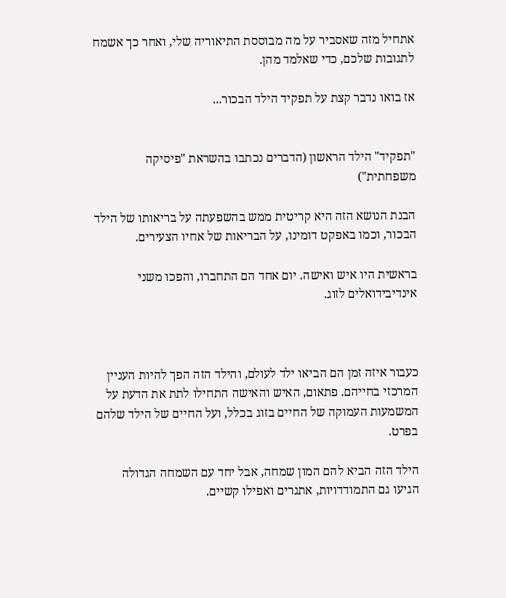אתחיל מזה שאסביר על מה מבוססת התיאוריה שלי, ואחר כך אשמח לתגובות שלכם, כדי שאלמד מהן.

אז בואו נדבר קצת על תפקיד הילד הבכור...


"תפקיד" הילד הראשון (הדברים נכתבו בהשראת "פיסיקה משפחתית")

הבנת הנושא הזה היא קריטית ממש בהשפעתה על בריאותו של הילד הבכור, וכמו באפקט דומינו, על הבריאות של אחיו הצעירים.

בראשית היו איש ואישה. יום אחד הם התחברו, והפכו משני אינדיבידואלים לזוג.



כעבור איזה זמן הם הביאו ילד לעולם, והילד הזה הפך להיות העניין המרכזי בחייהם. פתאום, האיש והאישה התחילו לתת את הדעת על המשמעות העמוקה של החיים בזוג בכלל, ועל החיים של הילד שלהם בפרט.

הילד הזה הביא להם המון שמחה, אבל יחד עם השמחה הגדולה הגיעו גם התמודדויות, אתגרים ואפילו קשיים.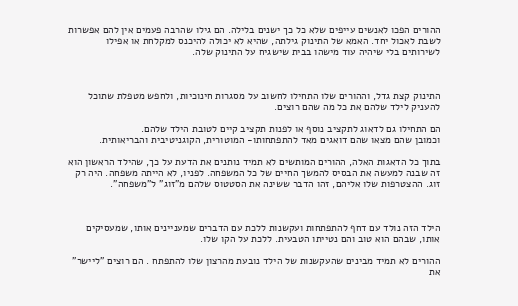ההורים הפכו לאנשים עייפים שלא כל כך ישנים בלילה. הם גילו שהרבה פעמים אין להם אפשרות לשבת לאכול יחד. האמא של התינוק גילתה, שהיא לא יכולה להיכנס למקלחת או אפילו לשירותים בלי שיהיה עוד מישהו בבית שישגיח על התינוק שלה.



התינוק קצת גדל, וההורים שלו התחילו לחשוב על מסגרות חינוכיות, ולחפש מטפלת שתוכל להעניק לילד שלהם את כל מה שהם רוצים.

הם התחילו גם לדאוג לתקציב נוסף או לפנות תקציב קיים לטובת הילד שלהם.
וכמובן שהם מצאו שהם דואגים מאד להתפתחותו- המוטורית, הקוגניטיבית והבריאותית.

בתוך כל הדאגות האלה, ההורים המותשים לא תמיד נותנים את הדעת על כך, שהילד הראשון הוא זה שבנה למעשה את הבסיס להמשך החיים של כל המשפחה. לפניו, לא הייתה משפחה. היה רק זוג. ההצטרפות שלו אליהם, זהו הדבר ששינה את הסטטוס שלהם מ"זוג" ל"משפחה".



הילד הזה נולד עם דחף להתפתחות ועקשנות ללכת עם הדברים שמעניינים אותו, שמעסיקים אותו, שבהם הוא טוב והם נטייתו הטבעית. ללכת על הקו שלו.

ההורים לא תמיד מבינים שהעקשנות של הילד נובעת מהרצון שלו להתפתח . הם רוצים "ליישר" את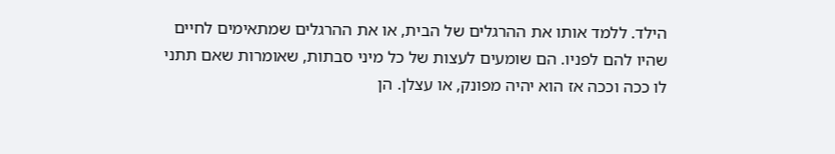הילד. ללמד אותו את ההרגלים של הבית, או את ההרגלים שמתאימים לחיים שהיו להם לפניו. הם שומעים לעצות של כל מיני סבתות, שאומרות שאם תתני לו ככה וככה אז הוא יהיה מפונק, או עצלן. הן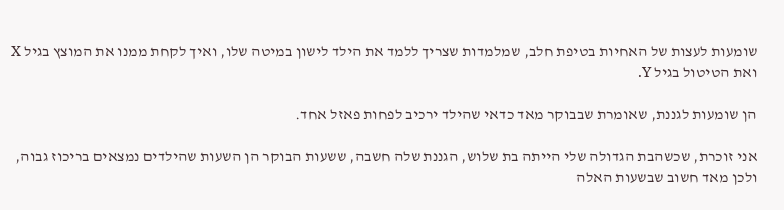שומעות לעצות של האחיות בטיפת חלב, שמלמדות שצריך ללמד את הילד לישון במיטה שלו, ואיך לקחת ממנו את המוצץ בגיל X ואת הטיטול בגיל Y.

הן שומעות לגננת, שאומרת שבבוקר מאד כדאי שהילד ירכיב לפחות פאזל אחד.

אני זוכרת, שכשהבת הגדולה שלי הייתה בת שלוש, הגננת שלה חשבה, ששעות הבוקר הן השעות שהילדים נמצאים בריכוז גבוה, ולכן מאד חשוב שבשעות האלה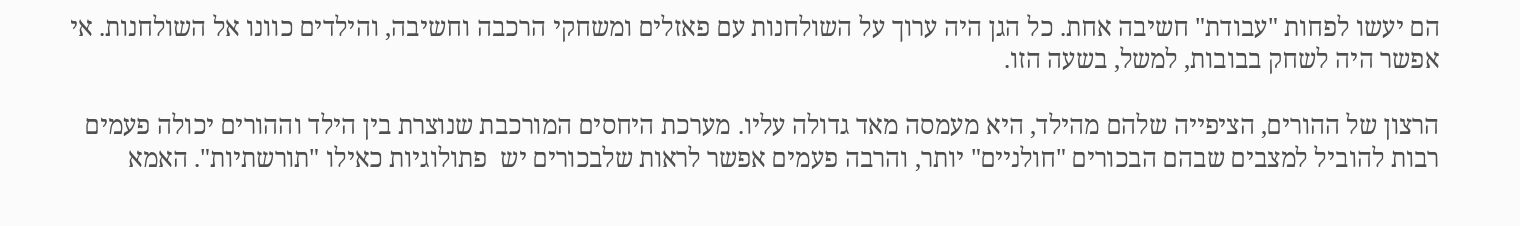הם יעשו לפחות "עבודת" חשיבה אחת. כל הגן היה ערוך על השולחנות עם פאזלים ומשחקי הרכבה וחשיבה, והילדים כוונו אל השולחנות. אי אפשר היה לשחק בבובות, למשל, בשעה הזו.

הרצון של ההורים, הציפייה שלהם מהילד, היא מעמסה מאד גדולה עליו. מערכת היחסים המורכבת שנוצרת בין הילד וההורים יכולה פעמים רבות להוביל למצבים שבהם הבכורים "חולניים" יותר, והרבה פעמים אפשר לראות שלבכורים יש  פתולוגיות כאילו "תורשתיות". האמא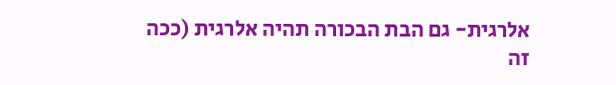אלרגית- גם הבת הבכורה תהיה אלרגית (ככה זה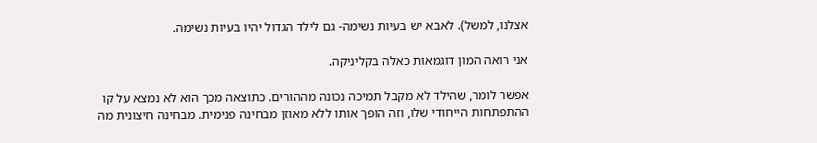אצלנו, למשל). לאבא יש בעיות נשימה- גם לילד הגדול יהיו בעיות נשימה.

אני רואה המון דוגמאות כאלה בקליניקה.

אפשר לומר, שהילד לא מקבל תמיכה נכונה מההורים. כתוצאה מכך הוא לא נמצא על קו ההתפתחות הייחודי שלו, וזה הופך אותו ללא מאוזן מבחינה פנימית. מבחינה חיצונית מה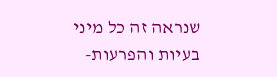שנראה זה כל מיני בעיות והפרעות-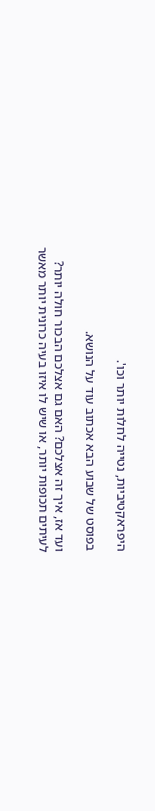היפראקטיביות, נטייה לחלות יותר וכו'.

בפוסט של שבוע הבא אכתוב עוד על הנושא.

ועד אז, איך זה אצלכם? האם גם אצלכם הבכור חולה יותר? לעיתים תכופות יותר, או שיש לו איזו בעיה כרונית יותר מאשר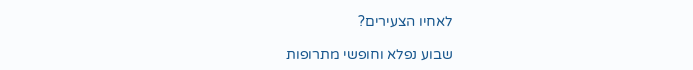לאחיו הצעירים?

שבוע נפלא וחופשי מתרופות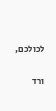לכולכם,

ורד